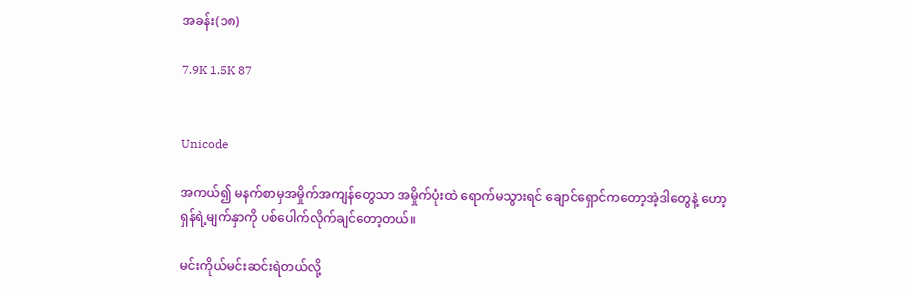အခန်း(၁၈)

7.9K 1.5K 87


Unicode

အကယ်၍ မနက်စာမှအမှိုက်အကျန်တွေသာ အမှိုက်ပုံးထဲ ရောက်မသွားရင် ချောင်ရှောင်ကတော့အဲ့ဒါတွေနဲ့ ဟော့ရှန်ရဲ့မျက်နှာကို ပစ်ပေါက်လိုက်ချင်တော့တယ်။

မင်းကိုယ်မင်းဆင်းရဲတယ်လို့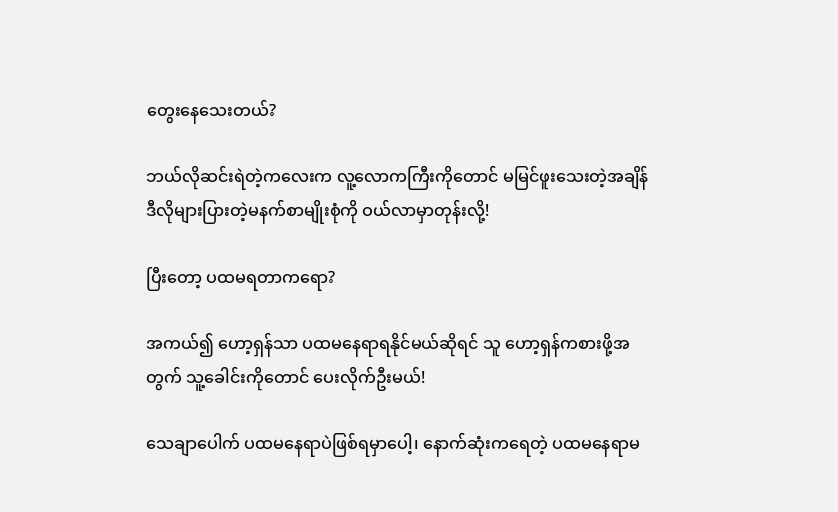တွေးနေသေးတယ်?

ဘယ်လိုဆင်းရဲတဲ့ကလေးက လူ့လောကကြီးကိုတောင် မမြင်ဖူးသေးတဲ့အချိန် ဒီလိုများပြားတဲ့မနက်စာမျိုးစုံကို ဝယ်လာမှာတုန်းလို့!

ပြီးတော့ ပထမရတာကရော?

အကယ်၍ ဟော့ရှန်သာ ပထမနေရာရနိုင်မယ်ဆိုရင် သူ ဟော့ရှန်ကစားဖို့အတွက် သူ့ခေါင်းကိုတောင် ပေးလိုက်ဦးမယ်!

သေချာပေါက် ပထမနေရာပဲဖြစ်ရမှာပေါ့၊ နောက်ဆုံးကရေတဲ့ ပထမနေရာ‌မ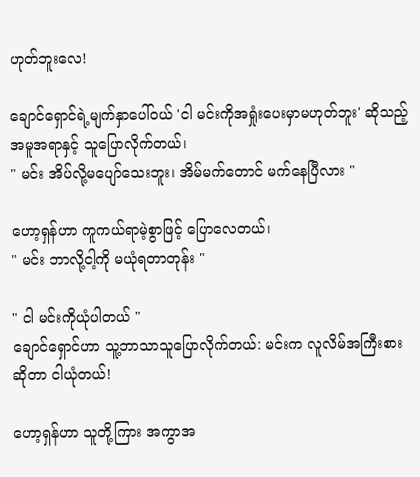ဟုတ်ဘူးလေ!

ချောင်ရှောင်ရဲ့မျက်နှာပေါ်ဝယ် 'ငါ မင်းကိုအရှုံးပေးမှာမဟုတ်ဘူး' ဆိုသည့်အမူအရာနှင့် သူပြောလိုက်တယ်၊
" မင်း အိပ်လို့မပျော်သေးဘူး၊ အိမ်မက်တောင် မက်နေပြီလား "

ဟော့ရှန်ဟာ ကူကယ်ရာမဲ့စွာဖြင့် ပြောလေတယ်၊
" မင်း ဘာလို့ငါ့ကို မယုံရတာတုန်း "

" ငါ မင်းကိုယုံပါတယ် "
ချောင်ရှောင်ဟာ သူ့ဘာသာသူပြောလိုက်တယ်: မင်းက လူလိမ်အကြီးစားဆိုတာ ငါယုံတယ်!

ဟော့ရှန်ဟာ သူတို့ကြား အကွာအ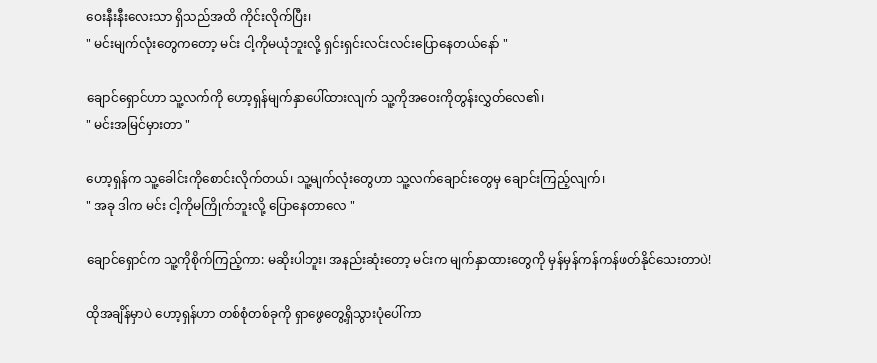ဝေးနီးနီးလေးသာ ရှိသည်အထိ ကိုင်းလိုက်ပြီး၊
" မင်းမျက်လုံးတွေကတော့ မင်း ငါ့ကိုမယုံဘူးလို့ ရှင်းရှင်းလင်းလင်းပြောနေတယ်နော် "

ချောင်ရှောင်ဟာ သူ့လက်ကို ဟော့ရှန်မျက်နှာပေါ်ထားလျက် သူ့ကိုအဝေးကိုတွန်းလွှတ်လေ၏၊
" မင်းအမြင်မှားတာ "

ဟော့ရှန်က သူ့ခေါင်းကိုစောင်းလိုက်တယ်၊ သူ့မျက်လုံးတွေဟာ သူ့လက်ချောင်းတွေမှ ချောင်းကြည့်လျက်၊
" အခု ဒါက မင်း ငါ့ကိုမကြိုက်ဘူးလို့ ပြောနေတာလေ "

ချောင်ရှောင်က သူ့ကိုစိုက်ကြည့်ကာ: မဆိုးပါဘူး၊ အနည်းဆုံးတော့ မင်းက မျက်နှာထားတွေကို မှန်မှန်ကန်ကန်ဖတ်နိုင်သေးတာပဲ!

ထိုအချိန်မှာပဲ ဟော့ရှန်ဟာ တစ်စုံတစ်ခုကို ရှာဖွေတွေ့ရှိသွားပုံပေါ်ကာ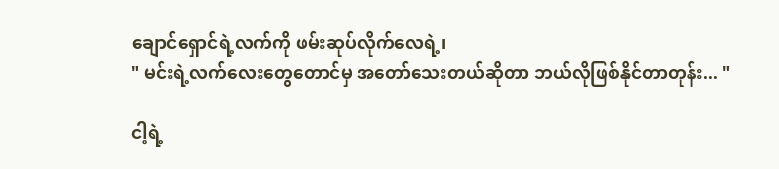ချောင်ရှောင်ရဲ့လက်ကို ဖမ်းဆုပ်လိုက်လေရဲ့၊
" မင်းရဲ့လက်လေးတွေတောင်မှ အတော်သေးတယ်ဆိုတာ ဘယ်လိုဖြစ်နိုင်တာတုန်း... "

ငါ့ရဲ့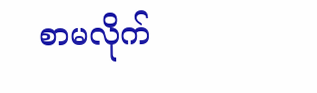စာမလိုက်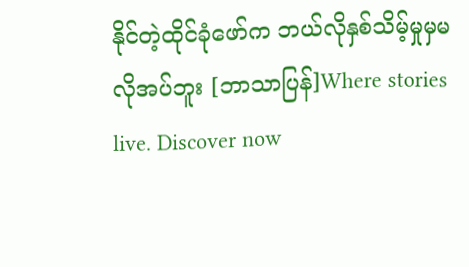နိုင်တဲ့ထိုင်ခုံဖော်က ဘယ်လိုနှစ်သိမ့်မှုမှမလိုအပ်ဘူး [ဘာသာပြန်]Where stories live. Discover now